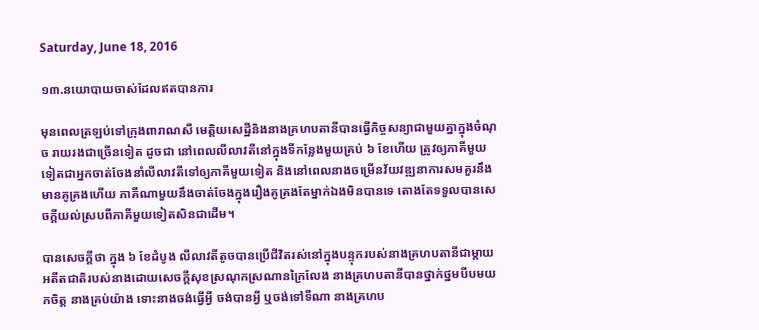Saturday, June 18, 2016

១៣.នយោបាយចាស់ដែលឥតបានការ

មុនពេលត្រឡប់ទៅក្រុងពារាណសី មេត្តិយសេដ្ឋីនិងនាងគ្រហបតានីបានធ្វើកិច្ចសន្យាជាមួយគ្នាក្នុងចំណុច រាយរងជាច្រើនទៀត ដូចជា នៅពេលលីលាវតីនៅក្នុងទីកន្លែងមួយគ្រប់ ៦ ខែហើយ ត្រូវឲ្យភាគីមួយទៀតជាអ្នកចាត់ចែងនាំលីលាវតីទៅឲ្យភាគីមួយទៀត និងនៅពេលនាងចម្រើនវ័យវឌ្ឍនាការសមគួរនឹងមានគូគ្រងហើយ ភាគីណាមួយនឹងចាត់ចែងក្នុងរឿងគូគ្រងតែម្នាក់ឯងមិនបានទេ តោងតែទទួលបានសេចក្តីយល់ស្របពីភាគីមួយទៀតសិនជាដើម។

បានសេចក្តីថា ក្នុង ៦ ខែដំបូង លីលាវតីតូចបានប្រើជីវិតរស់នៅក្នុងបន្ទុករបស់នាងគ្រហបតានីជាម្តាយ អតីតជាតិរបស់នាងដោយសេចក្តីសុខស្រណុកស្រណានក្រៃលែង នាងគ្រហបតានីបានថ្នាក់ថ្នមបីបមយកចិត្ត នាងគ្រប់យ៉ាង ទោះនាងចង់ធ្វើអ្វី ចង់បានអ្វី ឬចង់ទៅទីណា នាងគ្រហប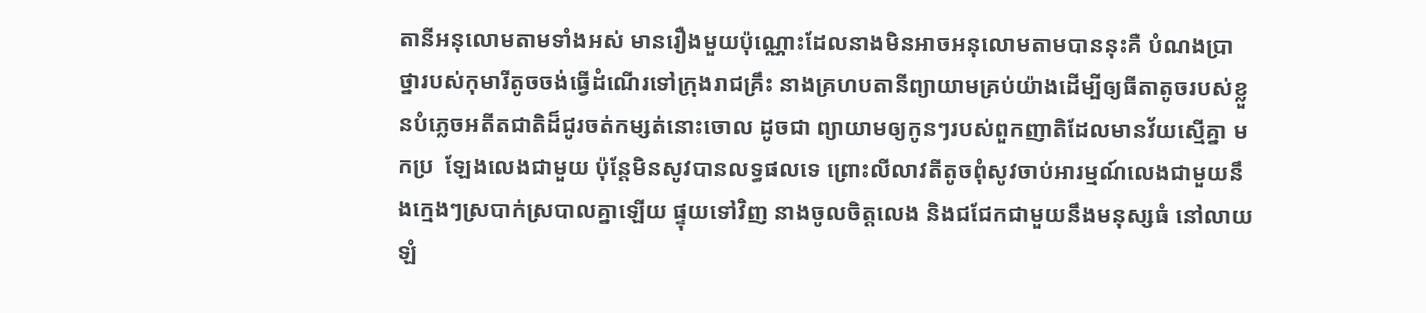តានីអនុលោមតាមទាំងអស់ មានរឿងមួយប៉ុណ្ណោះដែលនាងមិនអាចអនុលោមតាមបាននុះគឺ បំណងប្រាថ្នារបស់កុមារីតូចចង់ធ្វើដំណើរទៅក្រុងរាជគ្រឹះ នាងគ្រហបតានីព្យាយាមគ្រប់យ៉ាងដើម្បីឲ្យធីតាតូចរបស់ខ្លួនបំភ្លេចអតីតជាតិដ៏ជូរចត់កម្សត់នោះចោល ដូចជា ព្យាយាមឲ្យកូនៗរបស់ពួកញាតិដែលមានវ័យស្មើគ្នា មកប្រ  ឡែងលេងជាមួយ ប៉ុន្តែមិនសូវបានលទ្ធផលទេ ព្រោះលីលាវតីតូចពុំសូវចាប់អារម្មណ៍លេងជាមួយនឹងក្មេងៗស្របាក់ស្របាលគ្នាឡើយ ផ្ទុយទៅវិញ នាងចូលចិត្តលេង និងជជែកជាមួយនឹងមនុស្សធំ នៅលាយឡំ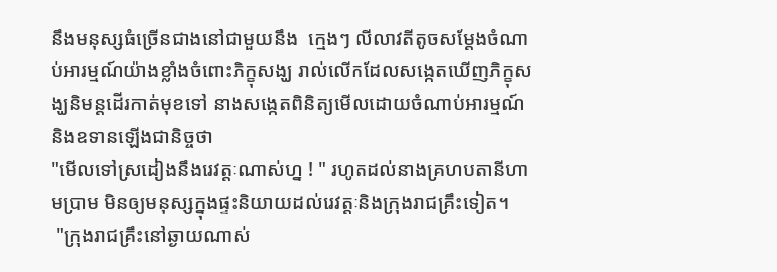នឹងមនុស្សធំច្រើនជាងនៅជាមួយនឹង  ក្មេងៗ លីលាវតីតូចសម្តែងចំណាប់អារម្មណ៍យ៉ាងខ្លាំងចំពោះភិក្ខុសង្ឃ រាល់លើកដែលសង្កេតឃើញភិក្ខុសង្ឃនិមន្តដើរកាត់មុខទៅ នាងសង្កេតពិនិត្យមើលដោយចំណាប់អារម្មណ៍ និងឧទានឡើងជានិច្ចថា
"មើលទៅស្រដៀងនឹងរេវត្តៈណាស់ហ្ន ! " រហូតដល់នាងគ្រហបតានីហាមប្រាម មិនឲ្យមនុស្សក្នុងផ្ទះនិយាយដល់រេវត្តៈនិងក្រុងរាជគ្រឹះទៀត។
 "ក្រុងរាជគ្រឹះនៅឆ្ងាយណាស់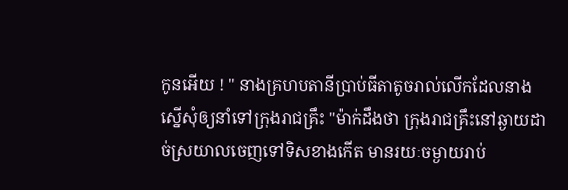កូនអើយ ! " នាងគ្រហបតានីប្រាប់ធីតាតូចរាល់លើកដែលនាងស្នើសុំឲ្យនាំទៅក្រុងរាជគ្រឹះ "ម៉ាក់ដឹងថា ក្រុងរាជគ្រឹះនៅឆ្ងាយដាច់ស្រយាលចេញទៅទិសខាងកើត មានរយៈចម្ងាយរាប់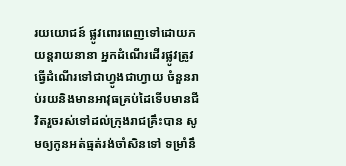រយយោជន៍ ផ្លូវពោរពេញទៅដោយភយន្តរាយនានា អ្នកដំណើរដើរផ្លូវត្រូវធ្វើដំណើរទៅជាហ្វូងជាហ្វាយ ចំនួនរាប់រយនិងមានអាវុធគ្រប់ដៃទើបមានជីវិតរួចរស់ទៅដល់ក្រុងរាជគ្រឹះបាន សូមឲ្យកូនអត់ធ្មត់រង់ចាំសិនទៅ ទម្រាំនឹ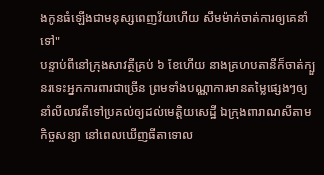ងកូនធំឡើងជាមនុស្សពេញវ័យហើយ សឹមម៉ាក់ចាត់ការឲ្យគេនាំទៅ"
បន្ទាប់ពីនៅក្រុងសាវត្ថីគ្រប់ ៦ ខែហើយ នាងគ្រហបតានីក៏ចាត់ក្បួនរទេះអ្នកការពារជាច្រើន ព្រមទាំងបណ្ណាការមានតម្លៃផ្សេងៗឲ្យនាំលីលាវតីទៅប្រគល់ឲ្យដល់មេត្តិយសេដ្ឋី ឯក្រុងពារាណសីតាមកិច្ចសន្យា នៅពេលឃើញធីតាទោល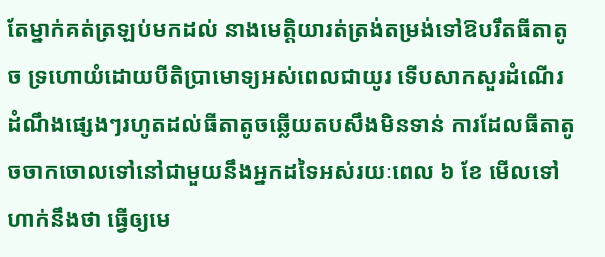តែម្នាក់គត់ត្រឡប់មកដល់ នាងមេត្តិយារត់ត្រង់តម្រង់ទៅឱបរឹតធីតាតូច ទ្រហោយំដោយបីតិប្រាមោទ្យអស់ពេលជាយូរ ទើបសាកសួរដំណើរដំណឹងផ្សេងៗរហូតដល់ធីតាតូចឆ្លើយតបសឹងមិនទាន់ ការដែលធីតាតូចចាកចោលទៅនៅជាមួយនឹងអ្នកដទៃអស់រយៈពេល ៦ ខែ មើលទៅហាក់នឹងថា ធ្វើឲ្យមេ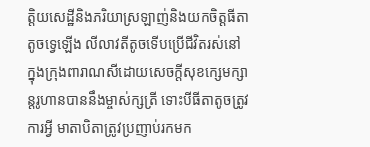ត្តិយសេដ្ឋីនិងភរិយាស្រឡាញ់និងយកចិត្តធីតាតូចទ្វេឡើង លីលាវតីតូចទើបប្រើជីវិតរស់នៅក្នុងក្រុងពារាណសីដោយសេចក្តីសុខក្សេមក្សាន្តរូហានបាននឹងម្ចាស់ក្សត្រី ទោះបីធីតាតូចត្រូវការអ្វី មាតាបិតាត្រូវប្រញាប់រកមក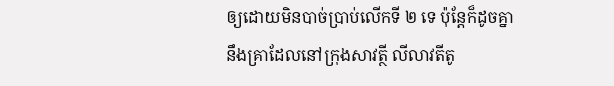ឲ្យដោយមិនបាច់ប្រាប់លើកទី ២ ទេ ប៉ុន្តែក៏ដូចគ្នានឹងគ្រាដែលនៅក្រុងសាវត្ថី លីលាវតីតូ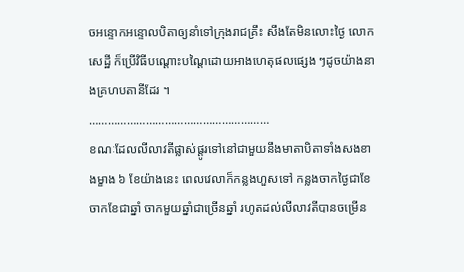ចអន្ទោកអន្ទោលបិតាឲ្យនាំទៅក្រុងរាជគ្រឹះ សឹងតែមិនលោះថ្ងៃ លោកសេដ្ឋី ក៏ប្រើវិធីបណ្តោះបណ្តៃដោយអាងហេតុផលផ្សេង ៗដូចយ៉ាងនាងគ្រហបតានីដែរ ។
…………………………………………………
ខណៈដែលលីលាវតីផ្លាស់ផ្តូរទៅនៅជាមួយនឹងមាតាបិតាទាំងសងខាងម្ខាង ៦ ខែយ៉ាងនេះ ពេលវេលាក៏កន្លងហួសទៅ កន្លងចាកថ្ងៃជាខែ ចាកខែជាឆ្នាំ ចាកមួយឆ្នាំជាច្រើនឆ្នាំ រហូតដល់លីលាវតីបានចម្រើន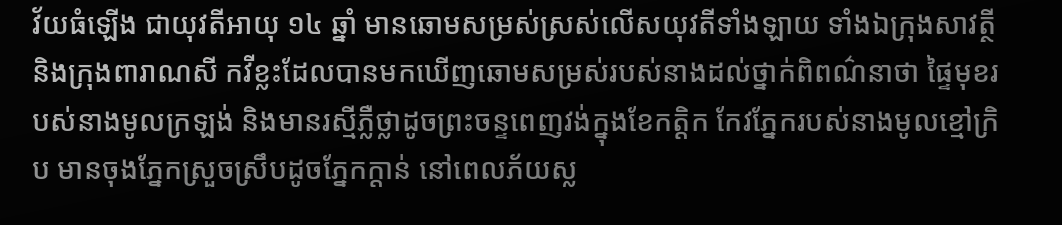វ័យធំឡើង ជាយុវតីអាយុ ១៤ ឆ្នាំ មានឆោមសម្រស់ស្រស់លើសយុវតីទាំងឡាយ ទាំងឯក្រុងសាវត្ថីនិងក្រុងពារាណសី កវីខ្លះដែលបានមកឃើញឆោមសម្រស់របស់នាងដល់ថ្នាក់ពិពណ៌នាថា ផ្ទៃមុខរបស់នាងមូលក្រឡង់ និងមានរស្មីភ្លឺថ្លាដូចព្រះចន្ទពេញវង់ក្នុងខែកត្តិក កែវភ្នែករបស់នាងមូលខ្មៅក្រិប មានចុងភ្នែកស្រួចស្រឹបដូចភ្នែកក្តាន់ នៅពេលភ័យស្ល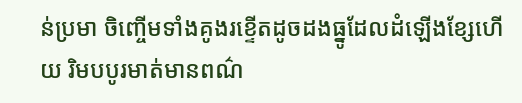ន់ប្រមា ចិញ្ចើមទាំងគូងរខ្ទើតដូចដងធ្នូដែលដំឡើងខ្សែហើយ រិមបបូរមាត់មានពណ៌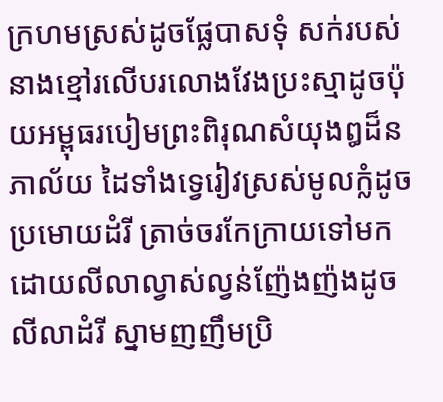ក្រហមស្រស់ដូចផ្លែបាសទុំ សក់របស់នាងខ្មៅរលើបរលោងវែងប្រះស្មាដូចប៉ុយអម្ពុធរបៀមព្រះពិរុណសំយុងឰដ៏នភាល័យ ដៃទាំងទ្វេរៀវស្រស់មូលក្លំដូចប្រមោយដំរី ត្រាច់ចរកែក្រាយទៅមកដោយលីលាល្វាស់ល្វន់ញ៉ែងញ៉ងដូចលីលាដំរី ស្នាមញញឹមប្រិ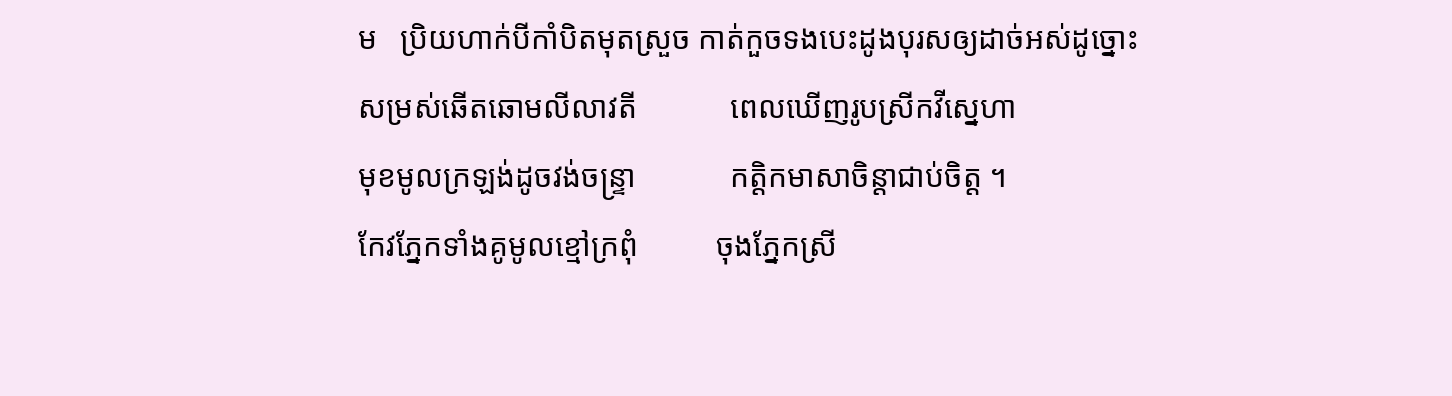ម   ប្រិយហាក់បីកាំបិតមុតស្រួច កាត់កួចទងបេះដូងបុរសឲ្យដាច់អស់ដូច្នោះ
សម្រស់ឆើតឆោមលីលាវតី            ពេលឃើញរូបស្រីកវីស្នេហា
មុខមូលក្រឡង់ដូចវង់ចន្រ្ទា            កត្តិកមាសាចិន្តាជាប់ចិត្ត ។
កែវភ្នែកទាំងគូមូលខ្មៅក្រពុំ          ចុងភ្នែកស្រី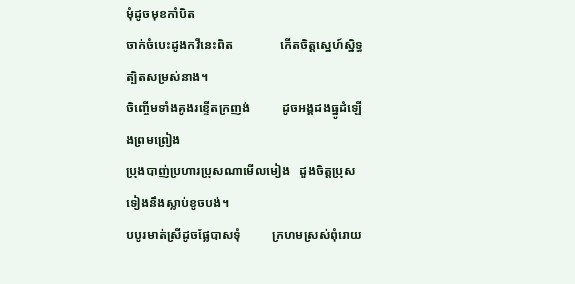មុំដូចមុខកាំបិត
ចាក់ចំបេះដូងកវីនេះពិត               កើតចិត្តស្នេហ៍ស្និទ្ធត្បិតសម្រស់នាង។
ចិញ្ចើមទាំងគូងរខ្ទើតក្រញង់          ដូចអង្គដងធ្នូដំឡើងព្រមព្រៀង
ប្រុងបាញ់ប្រហារប្រុសណាមើលមៀង   ដួងចិត្តប្រុសទៀងនឹងស្លាប់ខូចបង់។
បបូរមាត់ស្រីដូចផ្លែបាសទុំ          ក្រហមស្រស់ពុំរោយ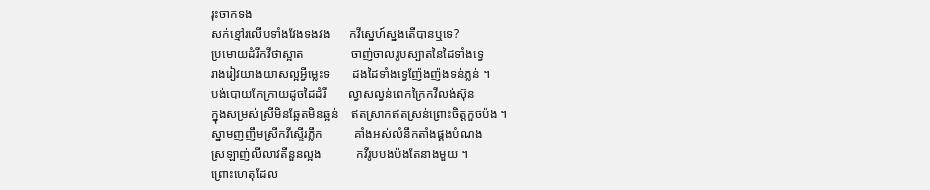រុះចាកទង
សក់ខ្មៅរលើបទាំងវែងទងវង      កវីស្នេហ៍ស្នងតើបានឬទេ?
ប្រមោយដំរីកវីថាស្អាត               ចាញ់ចាលរូបស្បាតនៃដៃទាំងទ្វេ
រាងរៀវយាងយាសល្អអ្វីម្លេះទ       ដងដៃទាំងទ្វេញ៉ែងញ៉ងទន់ភ្លន់ ។
បង់បោយកែក្រាយដូចដៃដំរី       ល្វាសល្វន់ពេកក្រៃកវីលង់ស៊ុន
ក្នុងសម្រស់ស្រីមិនឆ្អែតមិនឆ្អន់    ឥតស្រាកឥតស្រន់ព្រោះចិត្តកួចប៉ង ។
ស្នាមញញឹមស្រីកវីស្ទើរភ្លឹក          គាំងអស់លំនឹកតាំងផ្គងបំណង
ស្រឡាញ់លីលាវតីនួនល្អង           កវីរូបបងប៉ងតែនាងមួយ ។
ព្រោះហេតុដែល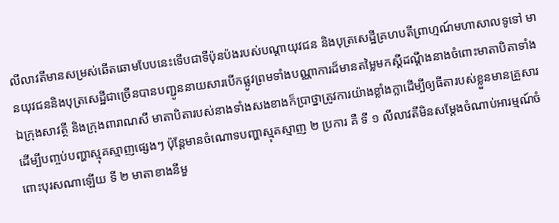លីលាវតីមានសម្រស់ឆើតឆោមបែបនេះទើបជាទីប៉ុនប៉ងរបស់បណ្តាយុវជន និងបុត្រសេដ្ឋីគ្រហបតីព្រាហ្មណ៍មហាសាលទូទៅ មានយុវជននិងបុត្រសេដ្ឋីជាច្រើនបានបញ្ជូននាយសារបើកផ្លូវព្រមទាំងបណ្ណាការដ៏មានតម្លៃមកស្តីដណ្តឹងនាងចំពោះមាតាបិតាទាំងឯក្រុងសាវត្ថី និងក្រុងពារាណសី មាតាបិតារបស់នាងទាំងសងខាងក៏ប្រាថ្នាត្រូវការយ៉ាងខ្លាំងក្លាដើម្បីឲ្យធីតារបស់ខ្លួនមានគ្រួសារដើម្បីបញ្ចប់បញ្ហាស្មុគស្មាញផ្សេងៗ ប៉ុន្តែមានចំណោទបញ្ហាស្មុគស្មាញ ២ ប្រការ គឺ ទី ១ លីលាវតីមិនសម្តែងចំណាប់អារម្មណ៍ចំពោះបុរសណាឡើយ ទី ២ មាតាខាងនីមួ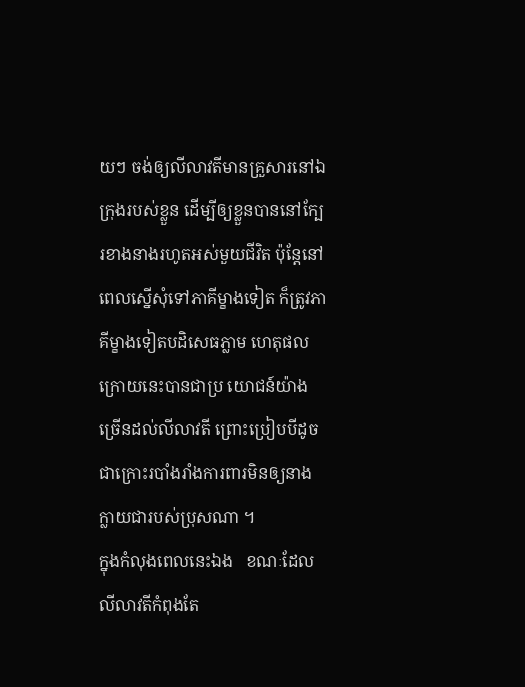យៗ ចង់ឲ្យលីលាវតីមានគ្រួសារនៅឯក្រុងរបស់ខ្លួន ដើម្បីឲ្យខ្លួនបាននៅក្បែរខាងនាងរហូតអស់មួយជីវិត ប៉ុន្តែនៅពេលស្នើសុំទៅភាគីម្ខាងទៀត ក៏ត្រូវភាគីម្ខាងទៀតបដិសេធភ្លាម ហេតុផលក្រោយនេះបានជាប្រ យោជន៍យ៉ាងច្រើនដល់លីលាវតី ព្រោះប្រៀបបីដូចជាក្រោះរបាំងរាំងការពារមិនឲ្យនាងក្លាយជារបស់ប្រុសណា ។
ក្នុងកំលុងពេលនេះឯង   ខណៈដែលលីលាវតីកំពុងតែ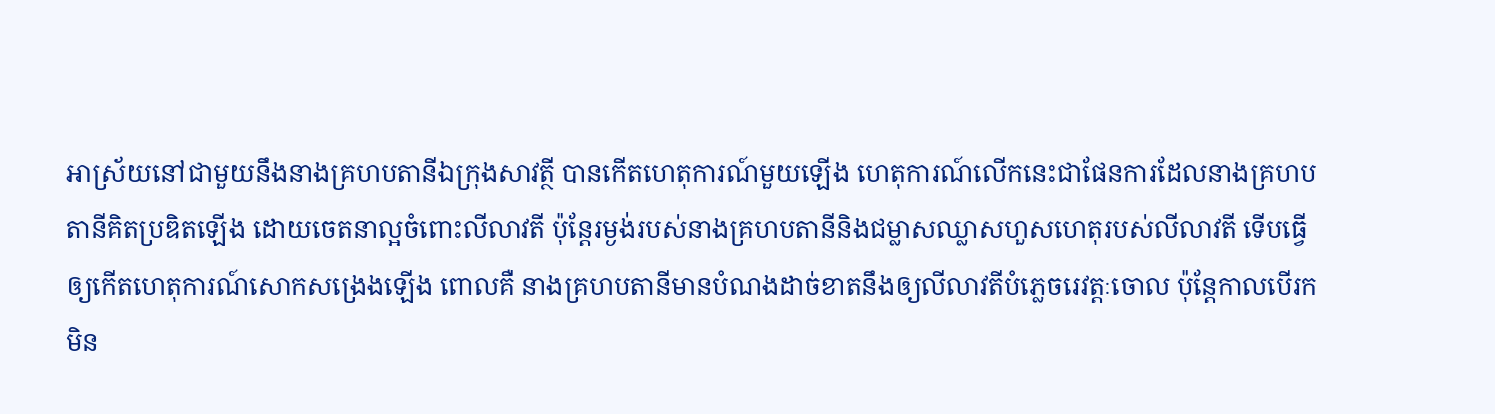អាស្រ័យនៅជាមួយនឹងនាងគ្រហបតានីឯក្រុងសាវត្ថី បានកើតហេតុការណ៍មួយឡើង ហេតុការណ៍លើកនេះជាផែនការដែលនាងគ្រហបតានីគិតប្រឌិតឡើង ដោយចេតនាល្អចំពោះលីលាវតី ប៉ុន្តែរម្ងង់របស់នាងគ្រហបតានីនិងជម្លាសឈ្លាសហួសហេតុរបស់លីលាវតី ទើបធ្វើឲ្យកើតហេតុការណ៍សោកសង្រេងឡើង ពោលគឺ នាងគ្រហបតានីមានបំណងដាច់ខាតនឹងឲ្យលីលាវតីបំភ្លេចរេវត្តៈចោល ប៉ុន្តែកាលបើរកមិន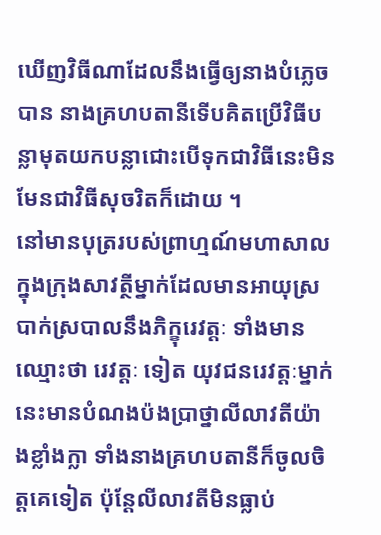ឃើញវិធីណាដែលនឹងធ្វើឲ្យនាងបំភ្លេចបាន នាងគ្រហបតានីទើបគិតប្រើវិធីបន្លាមុតយកបន្លាជោះបើទុកជាវិធីនេះមិនមែនជាវិធីសុចរិតក៏ដោយ ។
នៅមានបុត្ររបស់ព្រាហ្មណ៍មហាសាល ក្នុងក្រុងសាវត្ថីម្នាក់ដែលមានអាយុស្របាក់ស្របាលនឹងភិក្ខុរេវត្តៈ ទាំងមានឈ្មោះថា រេវត្តៈ ទៀត យុវជនរេវត្តៈម្នាក់នេះមានបំណងប៉ងប្រាថ្នាលីលាវតីយ៉ាងខ្លាំងក្លា ទាំងនាងគ្រហបតានីក៏ចូលចិត្តគេទៀត ប៉ុន្តែលីលាវតីមិនធ្លាប់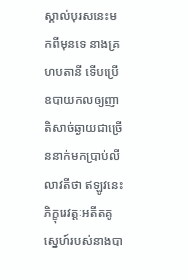ស្គាល់បុរសនេះមកពីមុនទេ នាងគ្រហបតានី ទើបប្រើឧបាយកលឲ្យញាតិសាច់ឆ្ងាយជាច្រើននាក់មកប្រាប់លីលាវតីថា ឥឡូវនេះ ភិក្ខុរេវត្តៈអតីតគូស្នេហ៍របស់នាងបា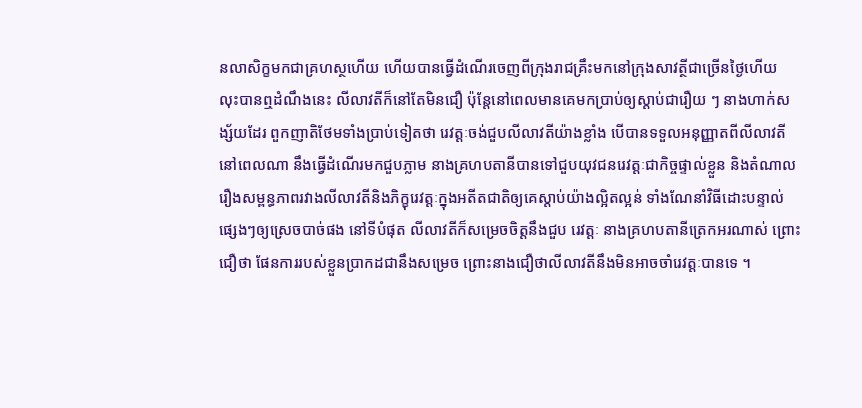នលាសិក្ខមកជាគ្រហស្ថហើយ ហើយបានធ្វើដំណើរចេញពីក្រុងរាជគ្រឹះមកនៅក្រុងសាវត្ថីជាច្រើនថ្ងៃហើយ លុះបានឮដំណឹងនេះ លីលាវតីក៏នៅតែមិនជឿ ប៉ុន្តែនៅពេលមានគេមកប្រាប់ឲ្យស្តាប់ជារឿយ ៗ នាងហាក់សង្ស័យដែរ ពួកញាតិថែមទាំងប្រាប់ទៀតថា រេវត្តៈចង់ជួបលីលាវតីយ៉ាងខ្លាំង បើបានទទួលអនុញ្ញាតពីលីលាវតីនៅពេលណា នឹងធ្វើដំណើរមកជួបភ្លាម នាងគ្រហបតានីបានទៅជួបយុវជនរេវត្តៈជាកិច្ចផ្ទាល់ខ្លួន និងតំណាលរឿងសម្ពន្ធភាពរវាងលីលាវតីនិងភិក្ខុរេវត្តៈក្នុងអតីតជាតិឲ្យគេស្តាប់យ៉ាងល្អិតល្អន់ ទាំងណែនាំវិធីដោះបន្ទាល់ផ្សេងៗឲ្យស្រេចបាច់ផង នៅទីបំផុត លីលាវតីក៏សម្រេចចិត្តនឹងជួប រេវត្តៈ នាងគ្រហបតានីត្រេកអរណាស់ ព្រោះជឿថា ផែនការរបស់ខ្លួនប្រាកដជានឹងសម្រេច ព្រោះនាងជឿថាលីលាវតីនឹងមិនអាចចាំរេវត្តៈបានទេ ។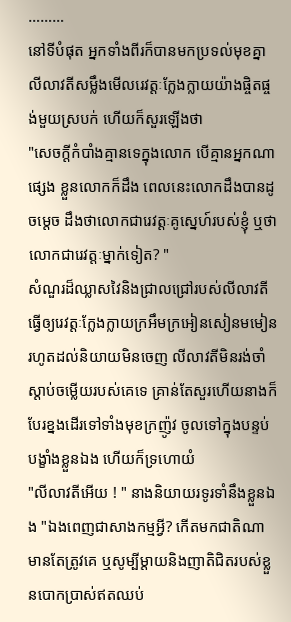………
នៅទីបំផុត អ្នកទាំងពីរក៏បានមកប្រទល់មុខគ្នា លីលាវតីសម្លឹងមើលរេវត្តៈក្លែងក្លាយយ៉ាងផ្ចិតផ្ចង់មួយស្របក់ ហើយក៏សួរឡើងថា
"សេចក្តីកំបាំងគ្មានទេក្នុងលោក បើគ្មានអ្នកណាផ្សេង ខ្លួនលោកក៏ដឹង ពេលនេះលោកដឹងបានដូចម្តេច ដឹងថាលោកជារេវត្តៈគូស្នេហ៍របស់ខ្ញុំ ឬថាលោកជារេវត្តៈម្នាក់ទៀត? "
សំណួរដ៏ឈ្លាសវៃនិងជ្រាលជ្រៅរបស់លីលាវតី ធ្វើឲ្យរេវត្តៈក្លែងក្លាយក្រអឹមក្រអៀនសៀនមមៀនរហូតដល់និយាយមិនចេញ លីលាវតីមិនរង់ចាំស្តាប់ចម្លើយរបស់គេទេ គ្រាន់តែសួរហើយនាងក៏បែរខ្នងដើរទៅទាំងមុខក្រញ៉ូវ ចូលទៅក្នុងបន្ទប់បង្ខាំងខ្លួនឯង ហើយក៏ទ្រហោយំ
"លីលាវតីអើយ ! " នាងនិយាយរទូរទាំនឹងខ្លួនឯង "ឯងពេញជាសាងកម្មអ្វី? កើតមកជាតិណា មានតែត្រូវគេ ឬសូម្បីម្តាយនិងញាតិជិតរបស់ខ្លួនបោកប្រាស់ឥតឈប់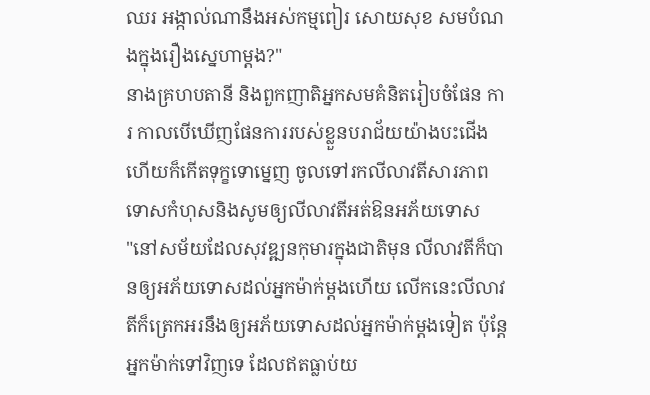ឈរ អង្កាល់ណានឹងអស់កម្មពៀរ សោយសុខ សមបំណងក្នុងរឿងស្នេហាម្តង?"
នាងគ្រហបតានី និងពួកញាតិអ្នកសមគំនិតរៀបចំផែន ការ កាលបើឃើញផែនការរបស់ខ្លួនបរាជ័យយ៉ាងបះជើងហើយក៏កើតទុក្ខទោម្នេញ ចូលទៅរកលីលាវតីសារភាពទោសកំហុសនិងសូមឲ្យលីលាវតីអត់ឱនអភ័យទោស
"នៅសម័យដែលសុវឌ្ឍនកុមារក្នុងជាតិមុន លីលាវតីក៏បានឲ្យអភ័យទោសដល់អ្នកម៉ាក់ម្តងហើយ លើកនេះលីលាវតីក៏ត្រេកអរនឹងឲ្យអភ័យទោសដល់អ្នកម៉ាក់ម្តងទៀត ប៉ុន្តែអ្នកម៉ាក់ទៅវិញទេ ដែលឥតធ្លាប់យ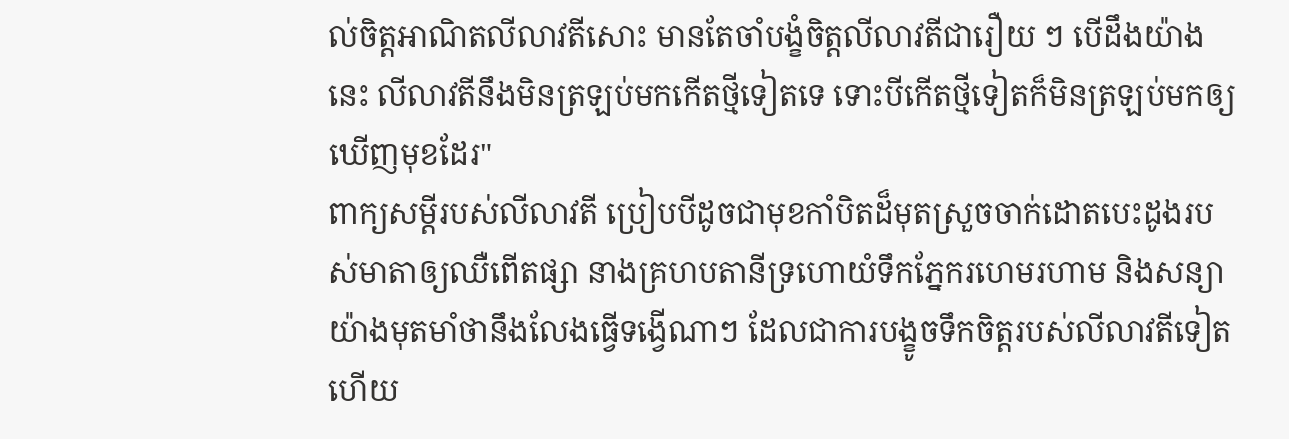ល់ចិត្តអាណិតលីលាវតីសោះ មានតែចាំបង្ខំចិត្តលីលាវតីជារឿយ ៗ បើដឹងយ៉ាងនេះ លីលាវតីនឹងមិនត្រឡប់មកកើតថ្មីទៀតទេ ទោះបីកើតថ្មីទៀតក៏មិនត្រឡប់មកឲ្យឃើញមុខដែរ"
ពាក្យសម្តីរបស់លីលាវតី ប្រៀបបីដូចជាមុខកាំបិតដ៏មុតស្រួចចាក់ដោតបេះដូងរបស់មាតាឲ្យឈឺពើតផ្សា នាងគ្រហបតានីទ្រហោយំទឹកភ្នែករហេមរហាម និងសន្យាយ៉ាងមុតមាំថានឹងលែងធ្វើទង្វើណាៗ ដែលជាការបង្ខូចទឹកចិត្តរបស់លីលាវតីទៀតហើយ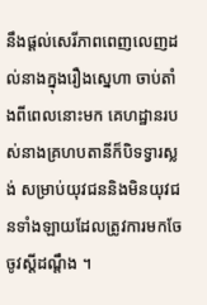នឹងផ្តល់សេរីភាពពេញលេញដល់នាងក្នុងរឿងស្នេហា ចាប់តាំងពីពេលនោះមក គេហដ្ឋានរបស់នាងគ្រហបតានីក៏បិទទ្វារស្លង់ សម្រាប់យុវជននិងមិនយុវជនទាំងឡាយដែលត្រូវការមកចែចូវស្តីដណ្តឹង ។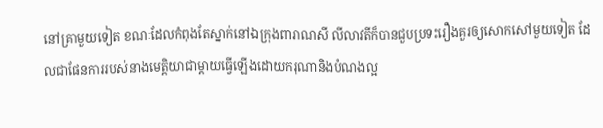នៅគ្រាមួយទៀត ខណៈដែលកំពុងតែស្នាក់នៅឯក្រុងពារាណសី លីលាវតីក៏បានជួបប្រទះរឿងគួរឲ្យសោកសៅមួយទៀត ដែលជាផែនការរបស់នាងមេត្តិយាជាម្តាយធ្វើឡើងដោយករុណានិងបំណងល្អ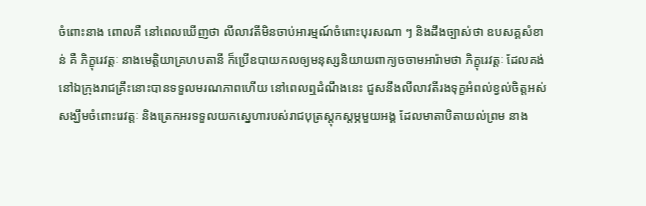ចំពោះនាង ពោលគឺ នៅពេលឃើញថា លីលាវតីមិនចាប់អារម្មណ៍ចំពោះបុរសណា ៗ និងដឹងច្បាស់ថា ឧបសគ្គសំខាន់ គឺ ភិក្ខុរេវត្តៈ នាងមេត្តិយាគ្រហបតានី ក៏ប្រើឧបាយកលឲ្យមនុស្សនិយាយពាក្យចចាមអារ៉ាមថា ភិក្ខុរេវត្តៈ ដែលគង់នៅឯក្រុងរាជគ្រឹះនោះបានទទួលមរណភាពហើយ នៅពេលឮដំណឹងនេះ ជួសនឹងលីលាវតីរងទុក្ខអំពល់ខ្វល់ចិត្តអស់សង្ឃឹមចំពោះរេវត្តៈ និងត្រេកអរទទួលយកស្នេហារបស់រាជបុត្រស្តុកស្តម្ភមួយអង្គ ដែលមាតាបិតាយល់ព្រម នាង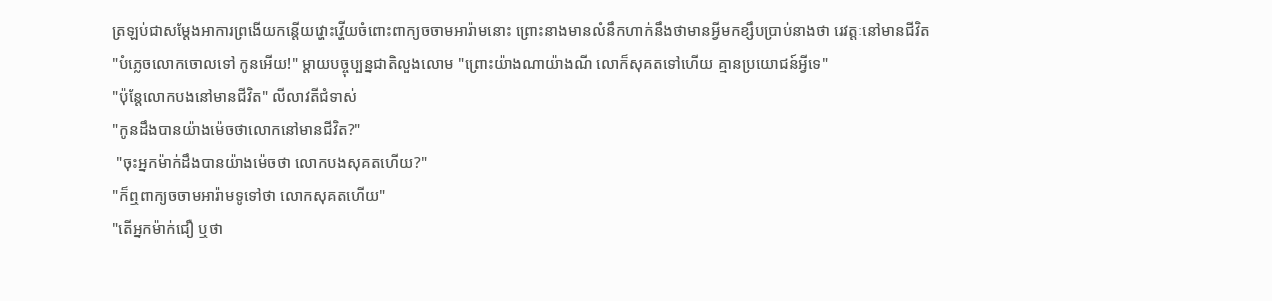ត្រឡប់ជាសម្តែងអាការព្រងើយកន្តើយវ្ហោះវ្ហើយចំពោះពាក្យចចាមអារ៉ាមនោះ ព្រោះនាងមានលំនឹកហាក់នឹងថាមានអ្វីមកខ្សឹបប្រាប់នាងថា រេវត្តៈនៅមានជីវិត
"បំភ្លេចលោកចោលទៅ កូនអើយ!" ម្តាយបច្ចុប្បន្នជាតិលួងលោម "ព្រោះយ៉ាងណាយ៉ាងណី លោក៏សុគតទៅហើយ គ្មានប្រយោជន៍អ្វីទេ"
"ប៉ុន្តែលោកបងនៅមានជីវិត" លីលាវតីជំទាស់
"កូនដឹងបានយ៉ាងម៉េចថាលោកនៅមានជីវិត?"
 "ចុះអ្នកម៉ាក់ដឹងបានយ៉ាងម៉េចថា លោកបងសុគតហើយ?"
"ក៏ឮពាក្យចចាមអារ៉ាមទូទៅថា លោកសុគតហើយ"
"តើអ្នកម៉ាក់ជឿ ឬថា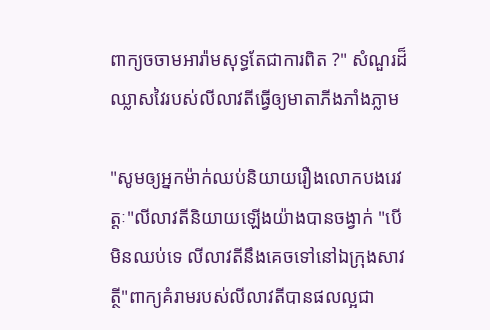ពាក្យចចាមអារ៉ាមសុទ្ធតែជាការពិត ?" សំណួរដ៏ឈ្លាសវៃរបស់លីលាវតីធ្វើឲ្យមាតាភីងភាំងភ្លាម

"សូមឲ្យអ្នកម៉ាក់ឈប់និយាយរឿងលោកបងរេវត្តៈ"លីលាវតីនិយាយឡើងយ៉ាងបានចង្វាក់ "បើមិនឈប់ទេ លីលាវតីនឹងគេចទៅនៅឯក្រុងសាវត្ថី"ពាក្យគំរាមរបស់លីលាវតីបានផលល្អជា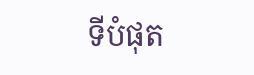ទីបំផុត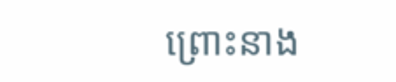ព្រោះនាង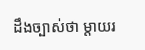ដឹងច្បាស់ថា ម្តាយរ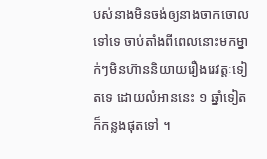បស់នាងមិនចង់ឲ្យនាងចាកចោលទៅទេ ចាប់តាំងពីពេលនោះមកម្នាក់ៗមិនហ៊ាននិយាយរឿងរេវត្តៈទៀតទេ ដោយលំអាននេះ ១ ឆ្នាំទៀតក៏កន្លងផុតទៅ ។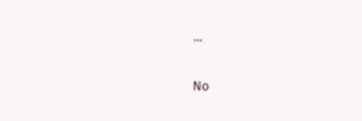...

No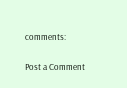comments:

Post a Comment